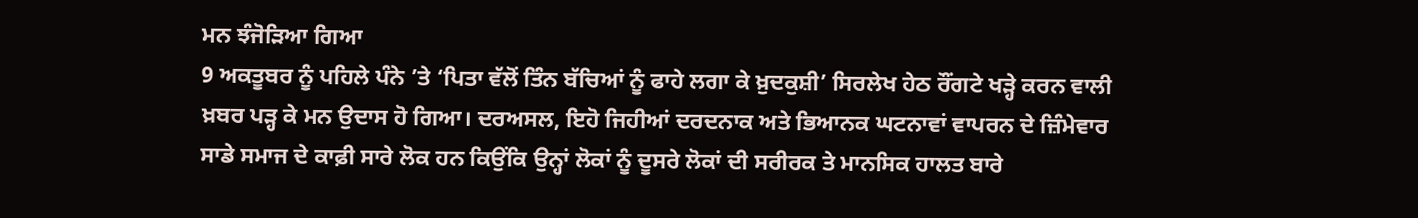ਮਨ ਝੰਜੋੜਿਆ ਗਿਆ
9 ਅਕਤੂਬਰ ਨੂੰ ਪਹਿਲੇ ਪੰਨੇ ’ਤੇ ‘ਪਿਤਾ ਵੱਲੋਂ ਤਿੰਨ ਬੱਚਿਆਂ ਨੂੰ ਫਾਹੇ ਲਗਾ ਕੇ ਖ਼ੁਦਕੁਸ਼ੀ’ ਸਿਰਲੇਖ ਹੇਠ ਰੌਂਗਟੇ ਖੜ੍ਹੇ ਕਰਨ ਵਾਲੀ ਖ਼ਬਰ ਪੜ੍ਹ ਕੇ ਮਨ ਉਦਾਸ ਹੋ ਗਿਆ। ਦਰਅਸਲ, ਇਹੋ ਜਿਹੀਆਂ ਦਰਦਨਾਕ ਅਤੇ ਭਿਆਨਕ ਘਟਨਾਵਾਂ ਵਾਪਰਨ ਦੇ ਜ਼ਿੰਮੇਵਾਰ ਸਾਡੇ ਸਮਾਜ ਦੇ ਕਾਫ਼ੀ ਸਾਰੇ ਲੋਕ ਹਨ ਕਿਉਂਕਿ ਉਨ੍ਹਾਂ ਲੋਕਾਂ ਨੂੰ ਦੂਸਰੇ ਲੋਕਾਂ ਦੀ ਸਰੀਰਕ ਤੇ ਮਾਨਸਿਕ ਹਾਲਤ ਬਾਰੇ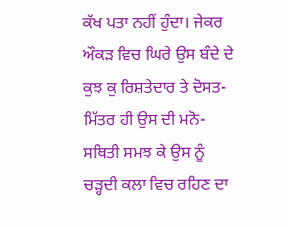ਕੱਖ ਪਤਾ ਨਹੀਂ ਹੁੰਦਾ। ਜੇਕਰ ਔਕੜ ਵਿਚ ਘਿਰੇ ਉਸ ਬੰਦੇ ਦੇ ਕੁਝ ਕੁ ਰਿਸ਼ਤੇਦਾਰ ਤੇ ਦੋਸਤ-ਮਿੱਤਰ ਹੀ ਉਸ ਦੀ ਮਨੋ-ਸਥਿਤੀ ਸਮਝ ਕੇ ਉਸ ਨੂੰ ਚੜ੍ਹਦੀ ਕਲਾ ਵਿਚ ਰਹਿਣ ਦਾ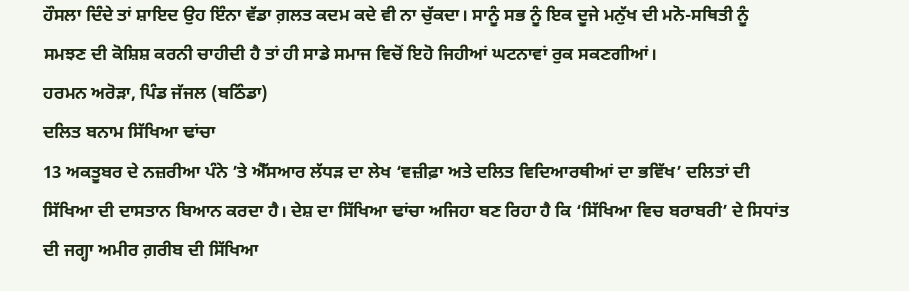ਹੌਸਲਾ ਦਿੰਦੇ ਤਾਂ ਸ਼ਾਇਦ ਉਹ ਇੰਨਾ ਵੱਡਾ ਗ਼ਲਤ ਕਦਮ ਕਦੇ ਵੀ ਨਾ ਚੁੱਕਦਾ। ਸਾਨੂੰ ਸਭ ਨੂੰ ਇਕ ਦੂਜੇ ਮਨੁੱਖ ਦੀ ਮਨੋ-ਸਥਿਤੀ ਨੂੰ ਸਮਝਣ ਦੀ ਕੋਸ਼ਿਸ਼ ਕਰਨੀ ਚਾਹੀਦੀ ਹੈ ਤਾਂ ਹੀ ਸਾਡੇ ਸਮਾਜ ਵਿਚੋਂ ਇਹੋ ਜਿਹੀਆਂ ਘਟਨਾਵਾਂ ਰੁਕ ਸਕਣਗੀਆਂ।
ਹਰਮਨ ਅਰੋੜਾ, ਪਿੰਡ ਜੱਜਲ (ਬਠਿੰਡਾ)
ਦਲਿਤ ਬਨਾਮ ਸਿੱਖਿਆ ਢਾਂਚਾ
13 ਅਕਤੂਬਰ ਦੇ ਨਜ਼ਰੀਆ ਪੰਨੇ ’ਤੇ ਐੱਸਆਰ ਲੱਧੜ ਦਾ ਲੇਖ ‘ਵਜ਼ੀਫ਼ਾ ਅਤੇ ਦਲਿਤ ਵਿਦਿਆਰਥੀਆਂ ਦਾ ਭਵਿੱਖ’ ਦਲਿਤਾਂ ਦੀ ਸਿੱਖਿਆ ਦੀ ਦਾਸਤਾਨ ਬਿਆਨ ਕਰਦਾ ਹੈ। ਦੇਸ਼ ਦਾ ਸਿੱਖਿਆ ਢਾਂਚਾ ਅਜਿਹਾ ਬਣ ਰਿਹਾ ਹੈ ਕਿ ‘ਸਿੱਖਿਆ ਵਿਚ ਬਰਾਬਰੀ’ ਦੇ ਸਿਧਾਂਤ ਦੀ ਜਗ੍ਹਾ ਅਮੀਰ ਗ਼ਰੀਬ ਦੀ ਸਿੱਖਿਆ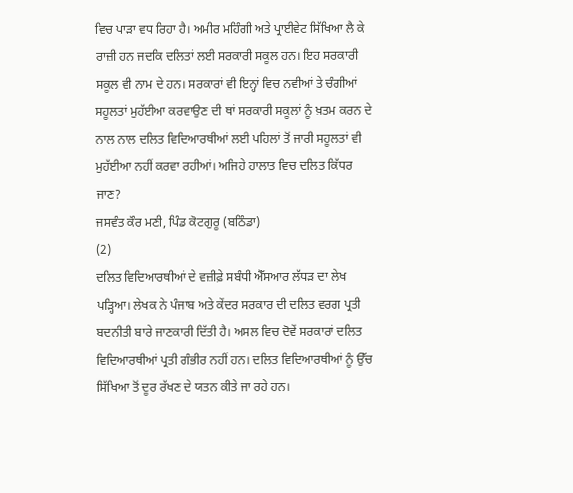ਵਿਚ ਪਾੜਾ ਵਧ ਰਿਹਾ ਹੈ। ਅਮੀਰ ਮਹਿੰਗੀ ਅਤੇ ਪ੍ਰਾਈਵੇਟ ਸਿੱਖਿਆ ਲੈ ਕੇ ਰਾਜ਼ੀ ਹਨ ਜਦਕਿ ਦਲਿਤਾਂ ਲਈ ਸਰਕਾਰੀ ਸਕੂਲ ਹਨ। ਇਹ ਸਰਕਾਰੀ ਸਕੂਲ ਵੀ ਨਾਮ ਦੇ ਹਨ। ਸਰਕਾਰਾਂ ਵੀ ਇਨ੍ਹਾਂ ਵਿਚ ਨਵੀਆਂ ਤੇ ਚੰਗੀਆਂ ਸਹੂਲਤਾਂ ਮੁਹੱਈਆ ਕਰਵਾਉਣ ਦੀ ਥਾਂ ਸਰਕਾਰੀ ਸਕੂਲਾਂ ਨੂੰ ਖ਼ਤਮ ਕਰਨ ਦੇ ਨਾਲ ਨਾਲ ਦਲਿਤ ਵਿਦਿਆਰਥੀਆਂ ਲਈ ਪਹਿਲਾਂ ਤੋਂ ਜਾਰੀ ਸਹੂਲਤਾਂ ਵੀ ਮੁਹੱਈਆ ਨਹੀਂ ਕਰਵਾ ਰਹੀਆਂ। ਅਜਿਹੇ ਹਾਲਾਤ ਵਿਚ ਦਲਿਤ ਕਿੱਧਰ ਜਾਣ?
ਜਸਵੰਤ ਕੌਰ ਮਣੀ, ਪਿੰਡ ਕੋਟਗੁਰੂ (ਬਠਿੰਡਾ)
(2)
ਦਲਿਤ ਵਿਦਿਆਰਥੀਆਂ ਦੇ ਵਜ਼ੀਫ਼ੇ ਸਬੰਧੀ ਐੱਸਆਰ ਲੱਧੜ ਦਾ ਲੇਖ ਪੜ੍ਹਿਆ। ਲੇਖਕ ਨੇ ਪੰਜਾਬ ਅਤੇ ਕੇਂਦਰ ਸਰਕਾਰ ਦੀ ਦਲਿਤ ਵਰਗ ਪ੍ਰਤੀ ਬਦਨੀਤੀ ਬਾਰੇ ਜਾਣਕਾਰੀ ਦਿੱਤੀ ਹੈ। ਅਸਲ ਵਿਚ ਦੋਵੇਂ ਸਰਕਾਰਾਂ ਦਲਿਤ ਵਿਦਿਆਰਥੀਆਂ ਪ੍ਰਤੀ ਗੰਭੀਰ ਨਹੀਂ ਹਨ। ਦਲਿਤ ਵਿਦਿਆਰਥੀਆਂ ਨੂੰ ਉੱਚ ਸਿੱਖਿਆ ਤੋਂ ਦੂਰ ਰੱਖਣ ਦੇ ਯਤਨ ਕੀਤੇ ਜਾ ਰਹੇ ਹਨ।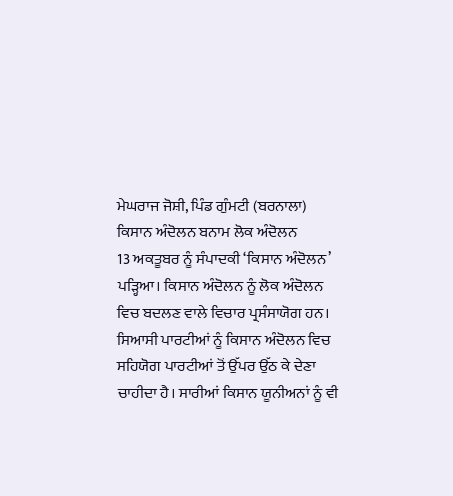ਮੇਘਰਾਜ ਜੋਸ਼ੀ, ਪਿੰਡ ਗੁੰਮਟੀ (ਬਰਨਾਲਾ)
ਕਿਸਾਨ ਅੰਦੋਲਨ ਬਨਾਮ ਲੋਕ ਅੰਦੋਲਨ
13 ਅਕਤੂਬਰ ਨੂੰ ਸੰਪਾਦਕੀ ‘ਕਿਸਾਨ ਅੰਦੋਲਨ’ ਪੜ੍ਹਿਆ। ਕਿਸਾਨ ਅੰਦੋਲਨ ਨੂੰ ਲੋਕ ਅੰਦੋਲਨ ਵਿਚ ਬਦਲਣ ਵਾਲੇ ਵਿਚਾਰ ਪ੍ਰਸੰਸਾਯੋਗ ਹਨ। ਸਿਆਸੀ ਪਾਰਟੀਆਂ ਨੂੰ ਕਿਸਾਨ ਅੰਦੋਲਨ ਵਿਚ ਸਹਿਯੋਗ ਪਾਰਟੀਆਂ ਤੋਂ ਉੱਪਰ ਉੱਠ ਕੇ ਦੇਣਾ ਚਾਹੀਦਾ ਹੈ। ਸਾਰੀਆਂ ਕਿਸਾਨ ਯੂਨੀਅਨਾਂ ਨੂੰ ਵੀ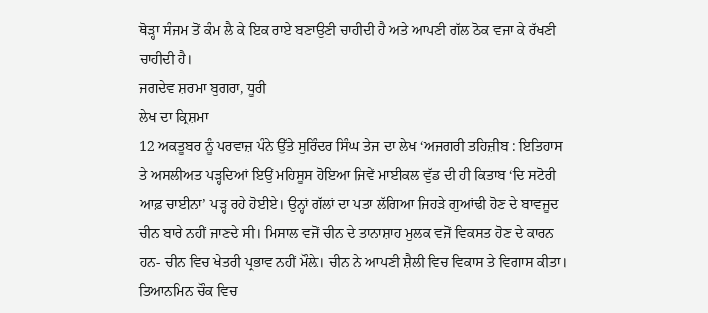ਥੋੜ੍ਹਾ ਸੰਜਮ ਤੋਂ ਕੰਮ ਲੈ ਕੇ ਇਕ ਰਾਏ ਬਣਾਉਣੀ ਚਾਹੀਦੀ ਹੈ ਅਤੇ ਆਪਣੀ ਗੱਲ ਠੋਕ ਵਜਾ ਕੇ ਰੱਖਣੀ ਚਾਹੀਦੀ ਹੈ।
ਜਗਦੇਵ ਸ਼ਰਮਾ ਬੁਗਰਾ, ਧੂਰੀ
ਲੇਖ ਦਾ ਕ੍ਰਿਸ਼ਮਾ
12 ਅਕਤੂਬਰ ਨੂੰ ਪਰਵਾਜ਼ ਪੰਨੇ ਉੱਤੇ ਸੁਰਿੰਦਰ ਸਿੰਘ ਤੇਜ ਦਾ ਲੇਖ ‘ਅਜਗਰੀ ਤਹਿਜ਼ੀਬ : ਇਤਿਹਾਸ ਤੇ ਅਸਲੀਅਤ ਪੜ੍ਹਦਿਆਂ ਇਉਂ ਮਹਿਸੂਸ ਹੋਇਆ ਜਿਵੇਂ ਮਾਈਕਲ ਵੁੱਡ ਦੀ ਹੀ ਕਿਤਾਬ ‘ਦਿ ਸਟੋਰੀ ਆਫ਼ ਚਾਈਨਾ’ ਪੜ੍ਹ ਰਹੇ ਹੋਈਏ। ਉਨ੍ਹਾਂ ਗੱਲਾਂ ਦਾ ਪਤਾ ਲੱਗਿਆ ਜਿਹੜੇ ਗੁਆਂਢੀ ਹੋਣ ਦੇ ਬਾਵਜੂਦ ਚੀਨ ਬਾਰੇ ਨਹੀਂ ਜਾਣਦੇ ਸੀ। ਮਿਸਾਲ ਵਜੋਂ ਚੀਨ ਦੇ ਤਾਨਾਸ਼ਾਹ ਮੁਲਕ ਵਜੋਂ ਵਿਕਸਤ ਹੋਣ ਦੇ ਕਾਰਨ ਹਨ- ਚੀਨ ਵਿਚ ਖੇਤਰੀ ਪ੍ਰਭਾਵ ਨਹੀਂ ਮੌਲ਼ੇ। ਚੀਨ ਨੇ ਆਪਣੀ ਸ਼ੈਲੀ ਵਿਚ ਵਿਕਾਸ ਤੇ ਵਿਗਾਸ ਕੀਤਾ। ਤਿਆਨਮਿਨ ਚੌਕ ਵਿਚ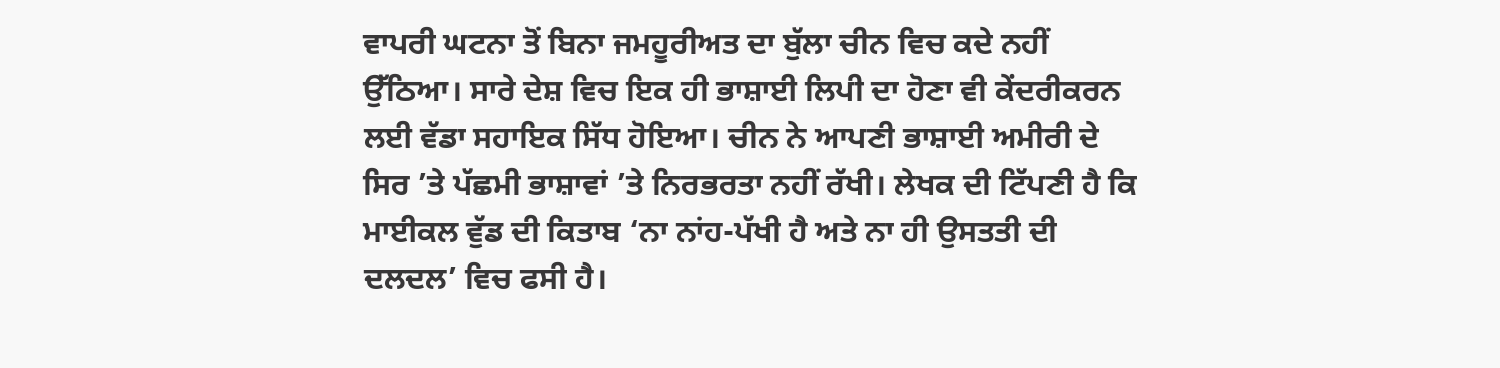ਵਾਪਰੀ ਘਟਨਾ ਤੋਂ ਬਿਨਾ ਜਮਹੂਰੀਅਤ ਦਾ ਬੁੱਲਾ ਚੀਨ ਵਿਚ ਕਦੇ ਨਹੀਂ ਉੱਠਿਆ। ਸਾਰੇ ਦੇਸ਼ ਵਿਚ ਇਕ ਹੀ ਭਾਸ਼ਾਈ ਲਿਪੀ ਦਾ ਹੋਣਾ ਵੀ ਕੇਂਦਰੀਕਰਨ ਲਈ ਵੱਡਾ ਸਹਾਇਕ ਸਿੱਧ ਹੋਇਆ। ਚੀਨ ਨੇ ਆਪਣੀ ਭਾਸ਼ਾਈ ਅਮੀਰੀ ਦੇ ਸਿਰ ’ਤੇ ਪੱਛਮੀ ਭਾਸ਼ਾਵਾਂ ’ਤੇ ਨਿਰਭਰਤਾ ਨਹੀਂ ਰੱਖੀ। ਲੇਖਕ ਦੀ ਟਿੱਪਣੀ ਹੈ ਕਿ ਮਾਈਕਲ ਵੁੱਡ ਦੀ ਕਿਤਾਬ ‘ਨਾ ਨਾਂਹ-ਪੱਖੀ ਹੈ ਅਤੇ ਨਾ ਹੀ ਉਸਤਤੀ ਦੀ ਦਲਦਲ’ ਵਿਚ ਫਸੀ ਹੈ।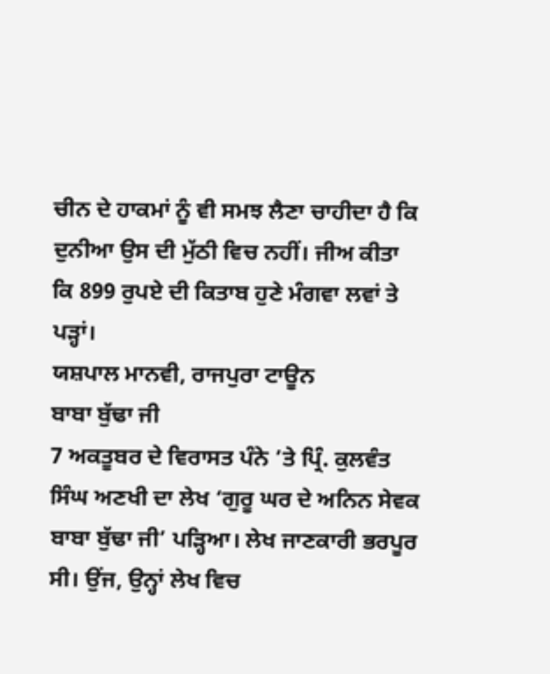ਚੀਨ ਦੇ ਹਾਕਮਾਂ ਨੂੰ ਵੀ ਸਮਝ ਲੈਣਾ ਚਾਹੀਦਾ ਹੈ ਕਿ ਦੁਨੀਆ ਉਸ ਦੀ ਮੁੱਠੀ ਵਿਚ ਨਹੀਂ। ਜੀਅ ਕੀਤਾ ਕਿ 899 ਰੁਪਏ ਦੀ ਕਿਤਾਬ ਹੁਣੇ ਮੰਗਵਾ ਲਵਾਂ ਤੇ ਪੜ੍ਹਾਂ।
ਯਸ਼ਪਾਲ ਮਾਨਵੀ, ਰਾਜਪੁਰਾ ਟਾਊਨ
ਬਾਬਾ ਬੁੱਢਾ ਜੀ
7 ਅਕਤੂਬਰ ਦੇ ਵਿਰਾਸਤ ਪੰਨੇ ’ਤੇ ਪ੍ਰਿੰ. ਕੁਲਵੰਤ ਸਿੰਘ ਅਣਖੀ ਦਾ ਲੇਖ ‘ਗੁਰੂ ਘਰ ਦੇ ਅਨਿਨ ਸੇਵਕ ਬਾਬਾ ਬੁੱਢਾ ਜੀ’ ਪੜ੍ਹਿਆ। ਲੇਖ ਜਾਣਕਾਰੀ ਭਰਪੂਰ ਸੀ। ਉਂਜ, ਉਨ੍ਹਾਂ ਲੇਖ ਵਿਚ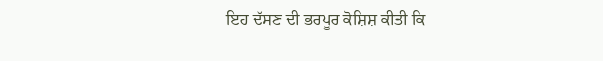ਇਹ ਦੱਸਣ ਦੀ ਭਰਪੂਰ ਕੋਸ਼ਿਸ਼ ਕੀਤੀ ਕਿ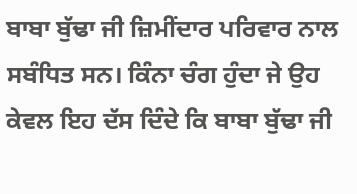ਬਾਬਾ ਬੁੱਢਾ ਜੀ ਜ਼ਿਮੀਂਦਾਰ ਪਰਿਵਾਰ ਨਾਲ ਸਬੰਧਿਤ ਸਨ। ਕਿੰਨਾ ਚੰਗ ਹੁੰਦਾ ਜੇ ਉਹ ਕੇਵਲ ਇਹ ਦੱਸ ਦਿੰਦੇ ਕਿ ਬਾਬਾ ਬੁੱਢਾ ਜੀ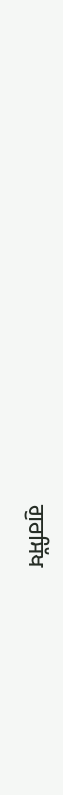ਗੁਰਸਿੱਖ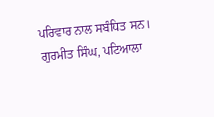ਪਰਿਵਾਰ ਨਾਲ ਸਬੰਧਿਤ ਸਨ।
ਗੁਰਮੀਤ ਸਿੰਘ, ਪਟਿਆਲਾ